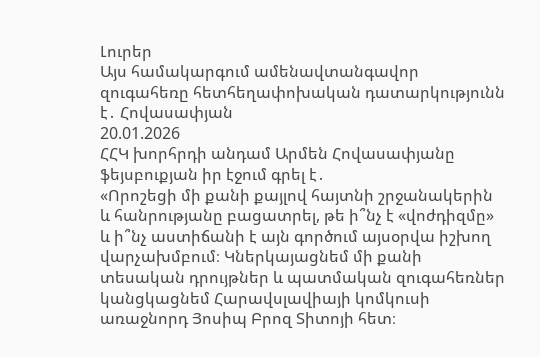Լուրեր
Այս համակարգում ամենավտանգավոր զուգահեռը հետհեղափոխական դատարկությունն է․ Հովասափյան
20.01.2026
ՀՀԿ խորհրդի անդամ Արմեն Հովասափյանը ֆեյսբուքյան իր էջում գրել է․
«Որոշեցի մի քանի քայլով հայտնի շրջանակերին և հանրությանը բացատրել, թե ի՞նչ է «վոժդիզմը» և ի՞նչ աստիճանի է այն գործում այսօրվա իշխող վարչախմբում։ Կներկայացնեմ մի քանի տեսական դրույթներ և պատմական զուգահեռներ կանցկացնեմ Հարավսլավիայի կոմկուսի առաջնորդ Յոսիպ Բրոզ Տիտոյի հետ։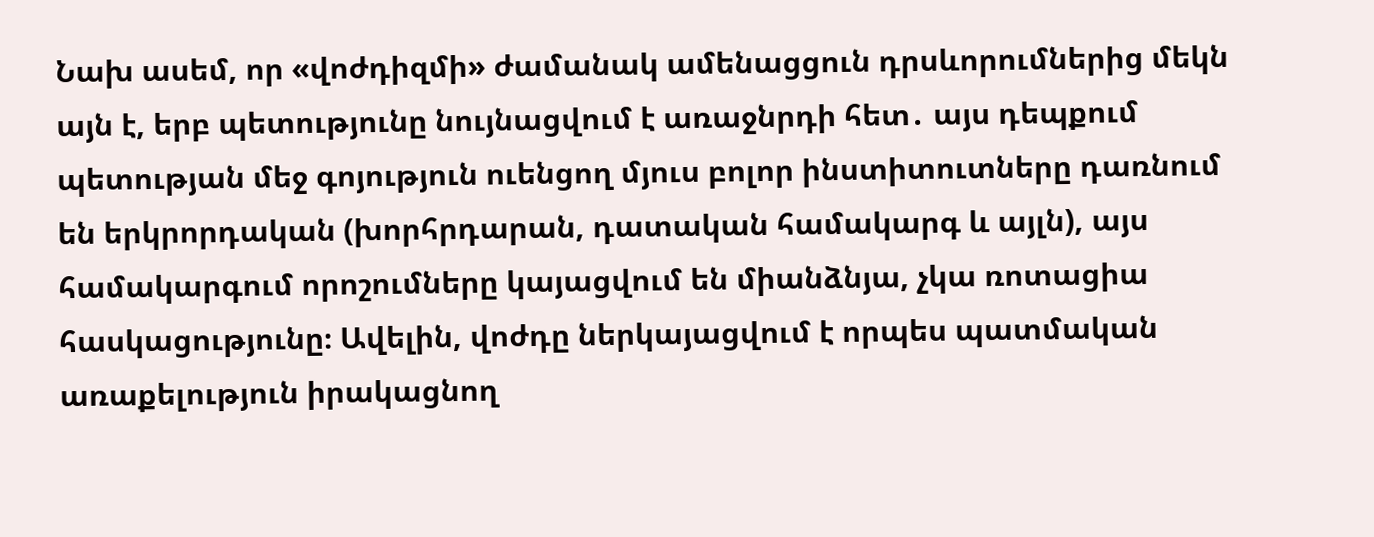Նախ ասեմ, որ «վոժդիզմի» ժամանակ ամենացցուն դրսևորումներից մեկն այն է, երբ պետությունը նույնացվում է առաջնրդի հետ․ այս դեպքում պետության մեջ գոյություն ուենցող մյուս բոլոր ինստիտուտները դառնում են երկրորդական (խորհրդարան, դատական համակարգ և այլն), այս համակարգում որոշումները կայացվում են միանձնյա, չկա ռոտացիա հասկացությունը։ Ավելին, վոժդը ներկայացվում է որպես պատմական առաքելություն իրակացնող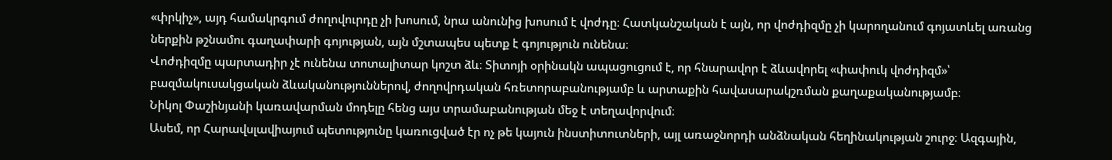«փրկիչ», այդ համակրգում ժողովուրդը չի խոսում, նրա անունից խոսում է վոժդը։ Հատկանշական է այն, որ վոժդիզմը չի կարողանում գոյատևել առանց ներքին թշնամու գաղափարի գոյության, այն մշտապես պետք է գոյություն ունենա։
Վոժդիզմը պարտադիր չէ ունենա տոտալիտար կոշտ ձև։ Տիտոյի օրինակն ապացուցում է, որ հնարավոր է ձևավորել «փափուկ վոժդիզմ»՝ բազմակուսակցական ձևականություններով, ժողովրդական հռետորաբանությամբ և արտաքին հավասարակշռման քաղաքականությամբ։
Նիկոլ Փաշինյանի կառավարման մոդելը հենց այս տրամաբանության մեջ է տեղավորվում։
Ասեմ, որ Հարավսլավիայում պետությունը կառուցված էր ոչ թե կայուն ինստիտուտների, այլ առաջնորդի անձնական հեղինակության շուրջ։ Ազգային,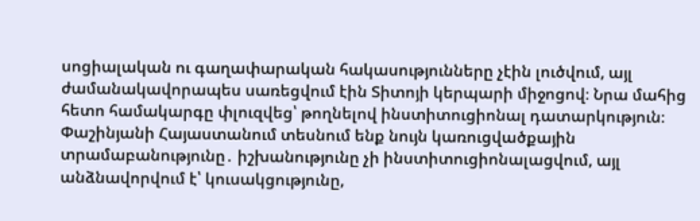սոցիալական ու գաղափարական հակասությունները չէին լուծվում, այլ ժամանակավորապես սառեցվում էին Տիտոյի կերպարի միջոցով։ Նրա մահից հետո համակարգը փլուզվեց՝ թողնելով ինստիտուցիոնալ դատարկություն։
Փաշինյանի Հայաստանում տեսնում ենք նույն կառուցվածքային տրամաբանությունը․ իշխանությունը չի ինստիտուցիոնալացվում, այլ անձնավորվում է՝ կուսակցությունը,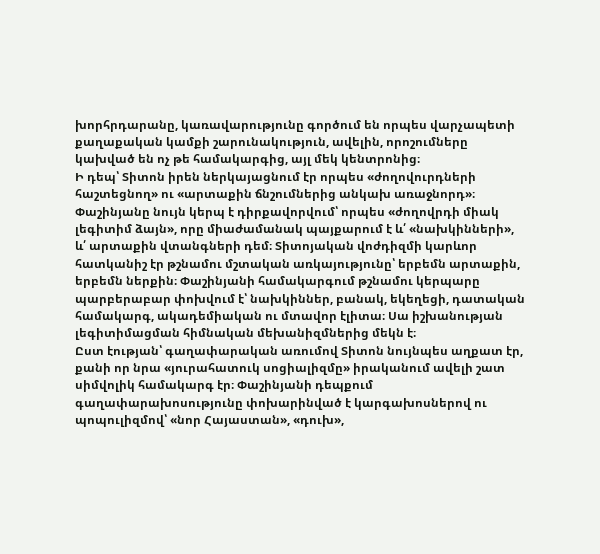խորհրդարանը, կառավարությունը գործում են որպես վարչապետի քաղաքական կամքի շարունակություն, ավելին, որոշումները կախված են ոչ թե համակարգից, այլ մեկ կենտրոնից։
Ի դեպ՝ Տիտոն իրեն ներկայացնում էր որպես «ժողովուրդների հաշտեցնող» ու «արտաքին ճնշումներից անկախ առաջնորդ»։ Փաշինյանը նույն կերպ է դիրքավորվում՝ որպես «ժողովրդի միակ լեգիտիմ ձայն», որը միաժամանակ պայքարում է և՛ «նախկինների», և՛ արտաքին վտանգների դեմ։ Տիտոյական վոժդիզմի կարևոր հատկանիշ էր թշնամու մշտական առկայությունը՝ երբեմն արտաքին, երբեմն ներքին։ Փաշինյանի համակարգում թշնամու կերպարը պարբերաբար փոխվում է՝ նախկիններ, բանակ, եկեղեցի, դատական համակարգ, ակադեմիական ու մտավոր էլիտա։ Սա իշխանության լեգիտիմացման հիմնական մեխանիզմներից մեկն է։
Ըստ էության՝ գաղափարական առումով Տիտոն նույնպես աղքատ էր, քանի որ նրա «յուրահատուկ սոցիալիզմը» իրականում ավելի շատ սիմվոլիկ համակարգ էր։ Փաշինյանի դեպքում գաղափարախոսությունը փոխարինված է կարգախոսներով ու պոպուլիզմով՝ «նոր Հայաստան», «դուխ»,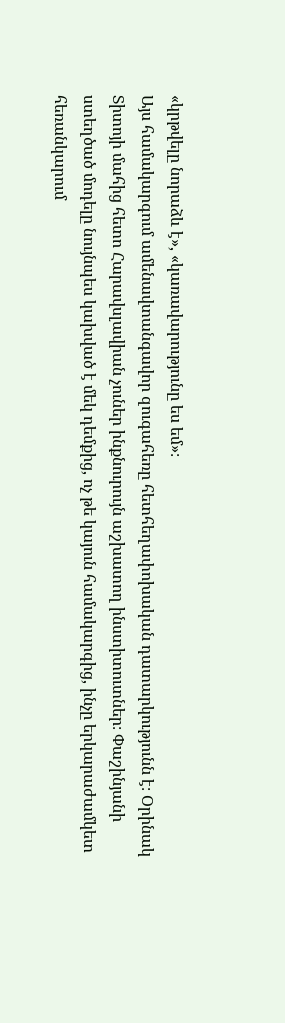«կրթվելը նորաձև է», «կառավարությունը ես եմ»։
Այս համակարգում ամենավտանգավոր զուգահեռը հետհեղափոխական դատարկությունն է։ Օրինակ Տիտոյի մահից հետո Հարավսլավիան չուներ ինքնուրույն աշխատող ինստիտուտներ։ Փաշինյանի ստեղծած մոդելը նույնպես կախված է մեկ դեմքից, ոչ թե կայուն համակարգից, ինչը երկարաժամկետ հեռանկարում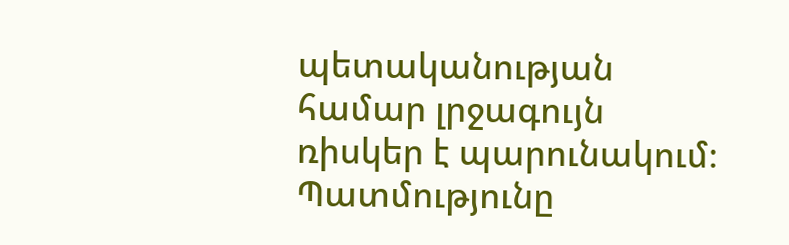պետականության համար լրջագույն ռիսկեր է պարունակում։ Պատմությունը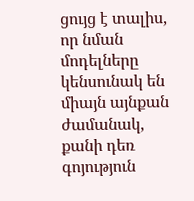ցույց է տալիս, որ նման մոդելները կենսունակ են միայն այնքան ժամանակ, քանի դեռ գոյություն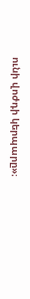ունի վոժդի կերպարը»։